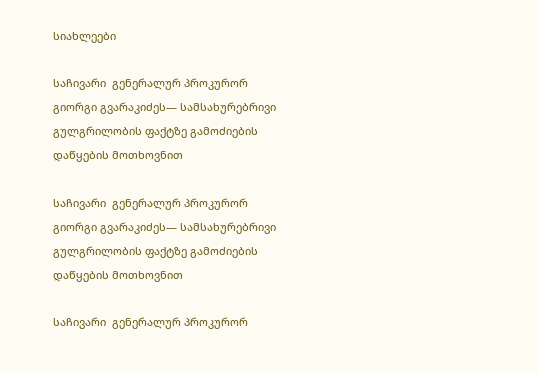სიახლეები

საჩივარი  გენერალურ პროკურორ გიორგი გვარაკიძეს— სამსახურებრივი გულგრილობის ფაქტზე გამოძიების დაწყების მოთხოვნით

საჩივარი  გენერალურ პროკურორ გიორგი გვარაკიძეს— სამსახურებრივი გულგრილობის ფაქტზე გამოძიების დაწყების მოთხოვნით

საჩივარი  გენერალურ პროკურორ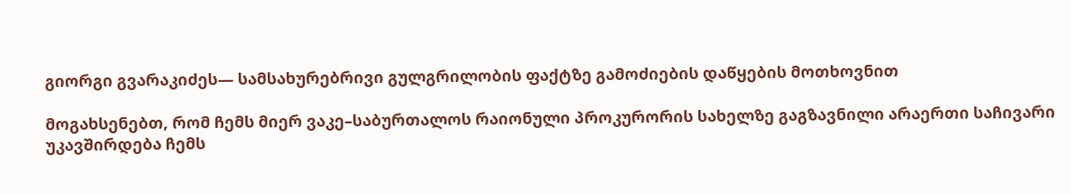გიორგი გვარაკიძეს— სამსახურებრივი გულგრილობის ფაქტზე გამოძიების დაწყების მოთხოვნით

მოგახსენებთ, რომ ჩემს მიერ ვაკე–საბურთალოს რაიონული პროკურორის სახელზე გაგზავნილი არაერთი საჩივარი უკავშირდება ჩემს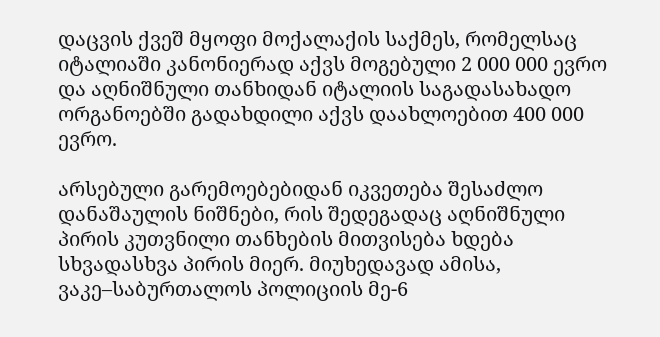დაცვის ქვეშ მყოფი მოქალაქის საქმეს, რომელსაც იტალიაში კანონიერად აქვს მოგებული 2 000 000 ევრო და აღნიშნული თანხიდან იტალიის საგადასახადო ორგანოებში გადახდილი აქვს დაახლოებით 400 000 ევრო.

არსებული გარემოებებიდან იკვეთება შესაძლო დანაშაულის ნიშნები, რის შედეგადაც აღნიშნული პირის კუთვნილი თანხების მითვისება ხდება სხვადასხვა პირის მიერ. მიუხედავად ამისა, ვაკე–საბურთალოს პოლიციის მე-6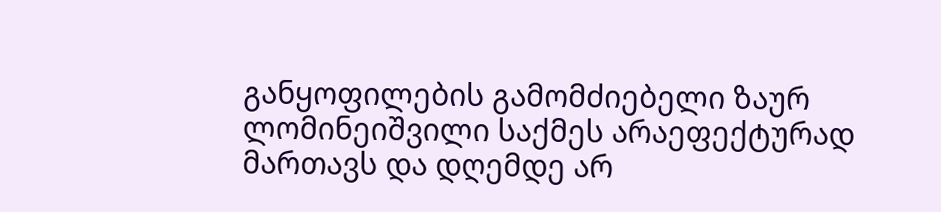განყოფილების გამომძიებელი ზაურ ლომინეიშვილი საქმეს არაეფექტურად მართავს და დღემდე არ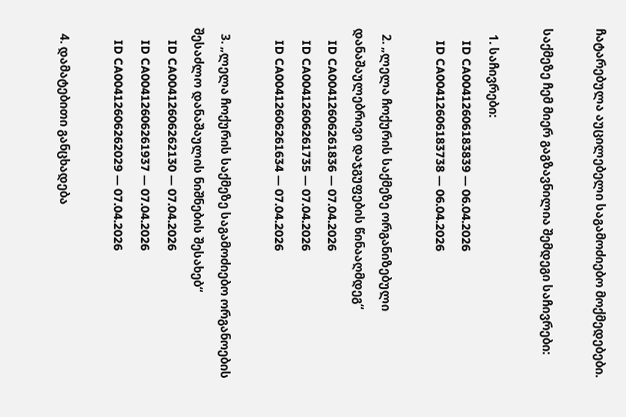ჩატარებულა აუცილებელი საგამოძიებო მოქმედებები.

საქმეზე ჩემ მიერ გაგზავნილია შემდეგი საჩივრები:

  1. საჩივრები:
    ID CA00412606183839 — 06.04.2026
    ID CA00412606183738 — 06.04.2026

  2. „ლელა ჩოქურის საქმეზე ორგანიზებული დანაშაულებრივი დაჯგუფების წინააღმდეგ“
    ID CA00412606261836 — 07.04.2026
    ID CA00412606261735 — 07.04.2026
    ID CA00412606261634 — 07.04.2026

  3. „ლელა ჩოქურის საქმეზე საგამოძიებო ორგანოების შესაძლო დანაშაულის ნიშნების შესახებ“
    ID CA00412606262130 — 07.04.2026
    ID CA00412606261937 — 07.04.2026
    ID CA00412606262029 — 07.04.2026

  4. დამატებითი განცხადება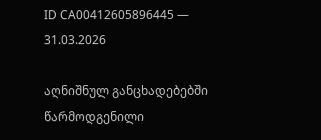ID CA00412605896445 — 31.03.2026

აღნიშნულ განცხადებებში წარმოდგენილი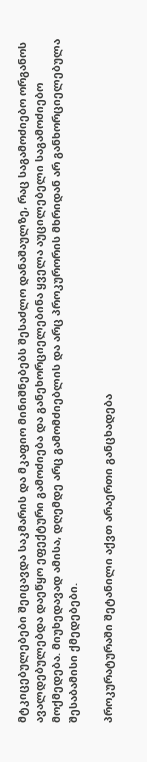მტკიცებულებები შეიცავდა საკმარის და მკაფიო მინიშნებებს შესაძლო დანაშაულზე, რაც საგამოძიებო ორგანოს ავალდებულებდა დაეწყო ეფექტური გამოძიება და განეხორციელებინა ყველა აუცილებელი საგამოძიებო მოქმედება. მიუხედავად ამისა, დღემდე არც გამომძიებლის და არც პროკურორის მხრიდან არ განხორციელებულა შესაბამისი ქმედებები.

პროკურატურაში შეტანილი აქვთ არაერთი განცხადება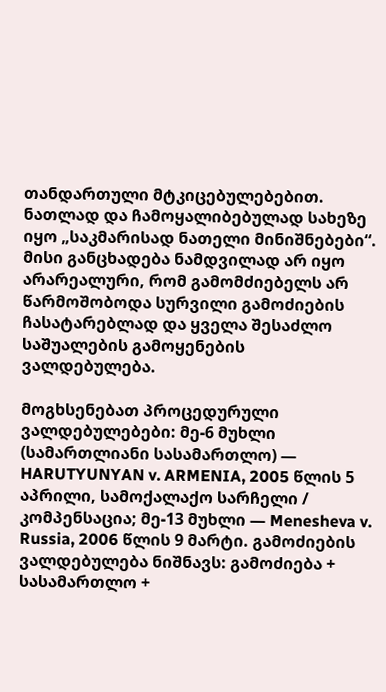თანდართული მტკიცებულებებით. ნათლად და ჩამოყალიბებულად სახეზე იყო „საკმარისად ნათელი მინიშნებები“. მისი განცხადება ნამდვილად არ იყო არარეალური, რომ გამომძიებელს არ წარმოშობოდა სურვილი გამოძიების ჩასატარებლად და ყველა შესაძლო საშუალების გამოყენების ვალდებულება.

მოგხსენებათ პროცედურული ვალდებულებები: მე-6 მუხლი (სამართლიანი სასამართლო) — HARUTYUNYAN v. ARMENIA, 2005 წლის 5 აპრილი, სამოქალაქო სარჩელი / კომპენსაცია; მე-13 მუხლი — Menesheva v. Russia, 2006 წლის 9 მარტი. გამოძიების ვალდებულება ნიშნავს: გამოძიება + სასამართლო +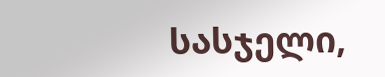სასჯელი,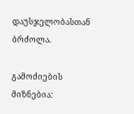დაუსჯელობასთან ბრძოლა.

გამოძიების მიზნებია: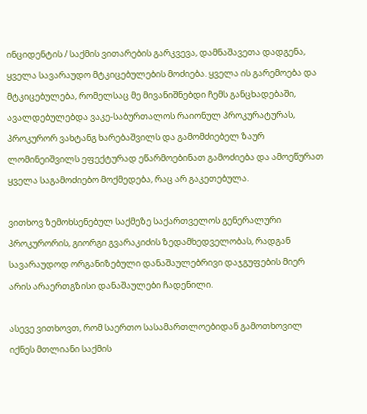ინციდენტის / საქმის ვითარების გარკვევა, დამნაშავეთა დადგენა, ყველა სავარაუდო მტკიცებულების მოძიება. ყველა ის გარემოება და მტკიცებულება, რომელსაც მე მივანიშნებდი ჩემს განცხადებაში, ავალდებულებდა ვაკე-საბურთალოს რაიონულ პროკურატურას, პროკურორ ვახტანგ ხარებაშვილს და გამომძიებელ ზაურ ლომინეიშვილს ეფექტურად ეწარმოებინათ გამოძიება და ამოეწურათ ყველა საგამოძიებო მოქმედება, რაც არ გაკეთებულა.

ვითხოვ ზემოხსენებულ საქმეზე საქართველოს გენერალური პროკურორის, გიორგი გვარაკიძის ზედამხედველობას, რადგან სავარაუდოდ ორგანიზებული დანაშაულებრივი დაჯგუფების მიერ არის არაერთგზისი დანაშაულები ჩადენილი.

ასევე ვითხოვთ, რომ საერთო სასამართლოებიდან გამოთხოვილ იქნეს მთლიანი საქმის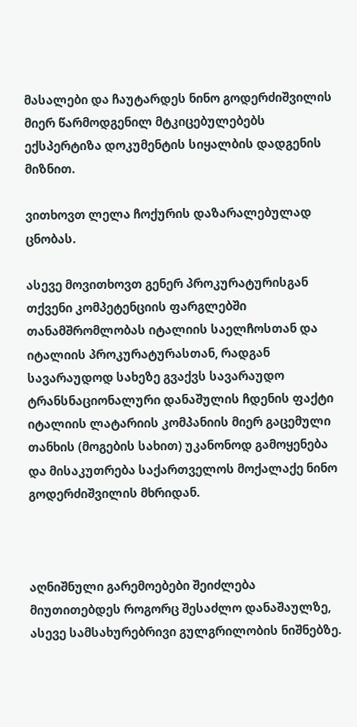მასალები და ჩაუტარდეს ნინო გოდერძიშვილის მიერ წარმოდგენილ მტკიცებულებებს ექსპერტიზა დოკუმენტის სიყალბის დადგენის მიზნით.

ვითხოვთ ლელა ჩოქურის დაზარალებულად ცნობას.

ასევე მოვითხოვთ გენერ პროკურატურისგან თქვენი კომპეტენციის ფარგლებში თანამშრომლობას იტალიის საელჩოსთან და იტალიის პროკურატურასთან, რადგან სავარაუდოდ სახეზე გვაქვს სავარაუდო ტრანსნაციონალური დანაშულის ჩდენის ფაქტი იტალიის ლატარიის კომპანიის მიერ გაცემული თანხის (მოგების სახით) უკანონოდ გამოყენება და მისაკუთრება საქართველოს მოქალაქე ნინო გოდერძიშვილის მხრიდან.



აღნიშნული გარემოებები შეიძლება მიუთითებდეს როგორც შესაძლო დანაშაულზე, ასევე სამსახურებრივი გულგრილობის ნიშნებზე.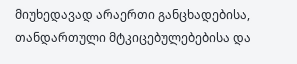მიუხედავად არაერთი განცხადებისა, თანდართული მტკიცებულებებისა და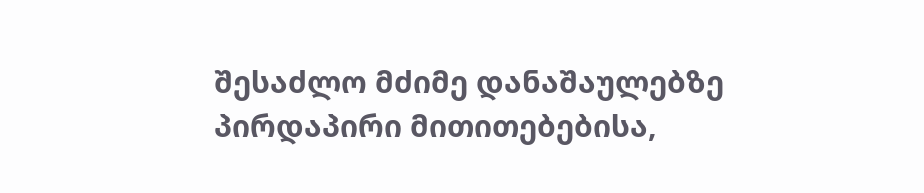შესაძლო მძიმე დანაშაულებზე პირდაპირი მითითებებისა,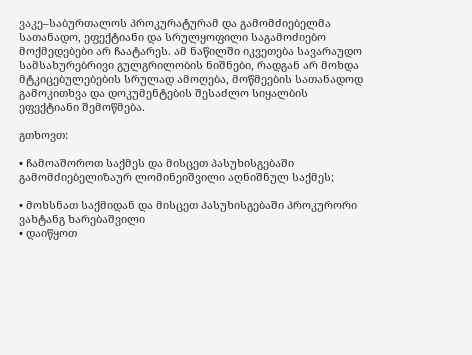ვაკე–საბურთალოს პროკურატურამ და გამომძიებელმა სათანადო, ეფექტიანი და სრულყოფილი საგამოძიებო მოქმედებები არ ჩაატარეს. ამ ნაწილში იკვეთება სავარაუდო სამსახურებრივი გულგრილობის ნიშნები, რადგან არ მოხდა მტკიცებულებების სრულად ამოღება, მოწმეების სათანადოდ გამოკითხვა და დოკუმენტების შესაძლო სიყალბის ეფექტიანი შემოწმება.

გთხოვთ:

• ჩამოაშოროთ საქმეს და მისცეთ პასუხისგებაში გამომძიებელიზაურ ლომინეიშვილი აღნიშნულ საქმეს;

• მოხსნათ საქმიდან და მისცეთ პასუხისგებაში პროკურორი ვახტანგ ხარებაშვილი
• დაიწყოთ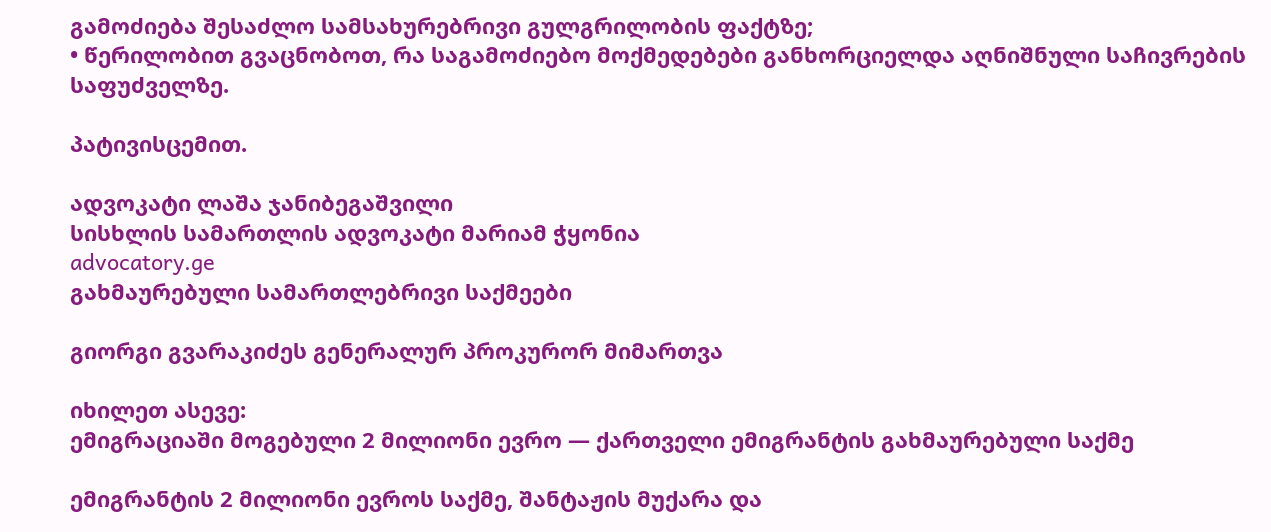გამოძიება შესაძლო სამსახურებრივი გულგრილობის ფაქტზე;
• წერილობით გვაცნობოთ, რა საგამოძიებო მოქმედებები განხორციელდა აღნიშნული საჩივრების საფუძველზე.

პატივისცემით.

ადვოკატი ლაშა ჯანიბეგაშვილი
სისხლის სამართლის ადვოკატი მარიამ ჭყონია
advocatory.ge
გახმაურებული სამართლებრივი საქმეები

გიორგი გვარაკიძეს გენერალურ პროკურორ მიმართვა

იხილეთ ასევე:
ემიგრაციაში მოგებული 2 მილიონი ევრო — ქართველი ემიგრანტის გახმაურებული საქმე

ემიგრანტის 2 მილიონი ევროს საქმე, შანტაჟის მუქარა და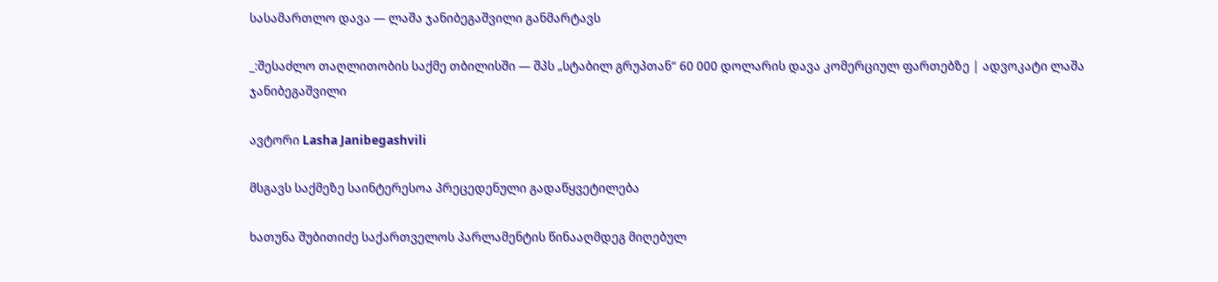სასამართლო დავა — ლაშა ჯანიბეგაშვილი განმარტავს

_:შესაძლო თაღლითობის საქმე თბილისში — შპს „სტაბილ გრუპთან“ 60 000 დოლარის დავა კომერციულ ფართებზე | ადვოკატი ლაშა ჯანიბეგაშვილი

ავტორი Lasha Janibegashvili

მსგავს საქმეზე საინტერესოა პრეცედენული გადაწყვეტილება

ხათუნა შუბითიძე საქართველოს პარლამენტის წინააღმდეგ მიღებულ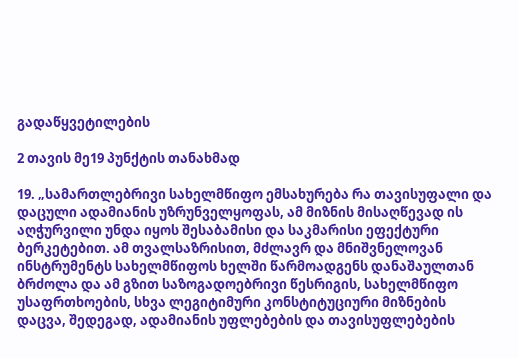გადაწყვეტილების

2 თავის მე19 პუნქტის თანახმად

19. „სამართლებრივი სახელმწიფო ემსახურება რა თავისუფალი და დაცული ადამიანის უზრუნველყოფას, ამ მიზნის მისაღწევად ის აღჭურვილი უნდა იყოს შესაბამისი და საკმარისი ეფექტური ბერკეტებით. ამ თვალსაზრისით, მძლავრ და მნიშვნელოვან ინსტრუმენტს სახელმწიფოს ხელში წარმოადგენს დანაშაულთან ბრძოლა და ამ გზით საზოგადოებრივი წესრიგის, სახელმწიფო უსაფრთხოების, სხვა ლეგიტიმური კონსტიტუციური მიზნების დაცვა, შედეგად, ადამიანის უფლებების და თავისუფლებების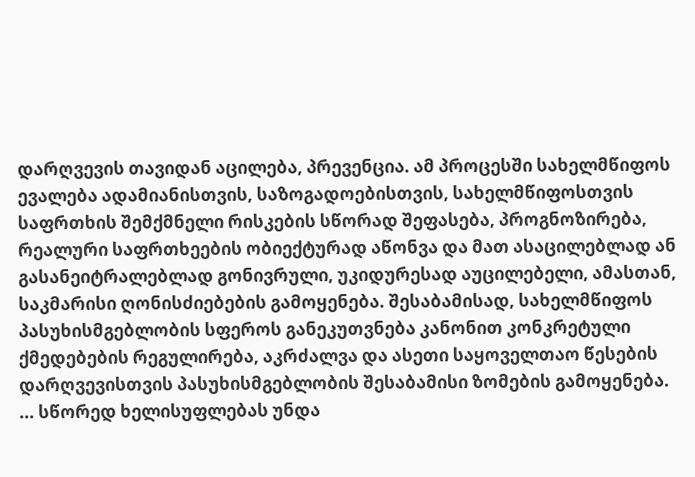დარღვევის თავიდან აცილება, პრევენცია. ამ პროცესში სახელმწიფოს ევალება ადამიანისთვის, საზოგადოებისთვის, სახელმწიფოსთვის საფრთხის შემქმნელი რისკების სწორად შეფასება, პროგნოზირება, რეალური საფრთხეების ობიექტურად აწონვა და მათ ასაცილებლად ან გასანეიტრალებლად გონივრული, უკიდურესად აუცილებელი, ამასთან, საკმარისი ღონისძიებების გამოყენება. შესაბამისად, სახელმწიფოს პასუხისმგებლობის სფეროს განეკუთვნება კანონით კონკრეტული ქმედებების რეგულირება, აკრძალვა და ასეთი საყოველთაო წესების დარღვევისთვის პასუხისმგებლობის შესაბამისი ზომების გამოყენება. ... სწორედ ხელისუფლებას უნდა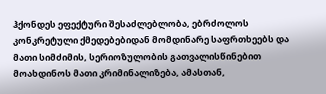ჰქონდეს ეფექტური შესაძლებლობა, ებრძოლოს კონკრეტული ქმედებებიდან მომდინარე საფრთხეებს და მათი სიმძიმის, სერიოზულობის გათვალისწინებით მოახდინოს მათი კრიმინალიზება, ამასთან,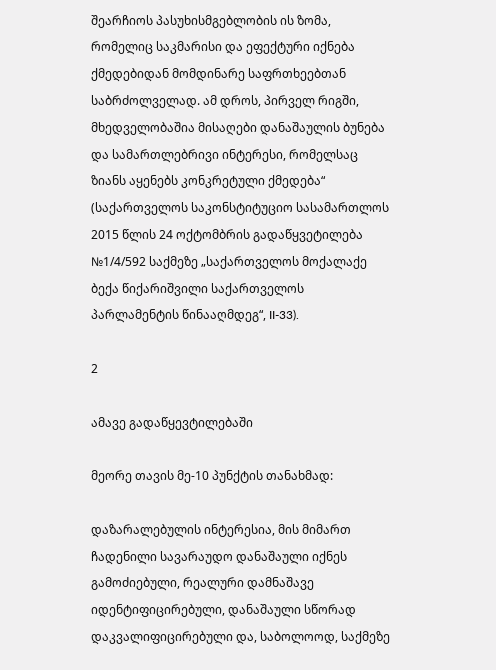შეარჩიოს პასუხისმგებლობის ის ზომა, რომელიც საკმარისი და ეფექტური იქნება  ქმედებიდან მომდინარე საფრთხეებთან საბრძოლველად. ამ დროს, პირველ რიგში, მხედველობაშია მისაღები დანაშაულის ბუნება და სამართლებრივი ინტერესი, რომელსაც ზიანს აყენებს კონკრეტული ქმედება“ (საქართველოს საკონსტიტუციო სასამართლოს 2015 წლის 24 ოქტომბრის გადაწყვეტილება №1/4/592 საქმეზე „საქართველოს მოქალაქე ბექა წიქარიშვილი საქართველოს პარლამენტის წინააღმდეგ“, II-33).

2

ამავე გადაწყევტილებაში

მეორე თავის მე-10 პუნქტის თანახმად:

დაზარალებულის ინტერესია, მის მიმართ ჩადენილი სავარაუდო დანაშაული იქნეს გამოძიებული, რეალური დამნაშავე  იდენტიფიცირებული, დანაშაული სწორად დაკვალიფიცირებული და, საბოლოოდ, საქმეზე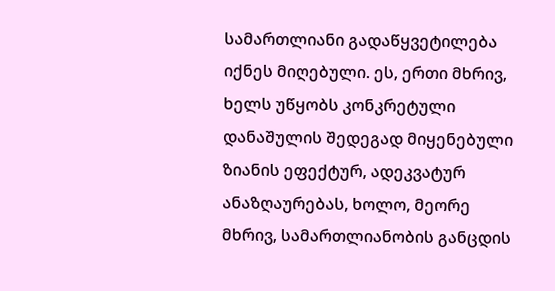სამართლიანი გადაწყვეტილება იქნეს მიღებული. ეს, ერთი მხრივ, ხელს უწყობს კონკრეტული დანაშულის შედეგად მიყენებული ზიანის ეფექტურ, ადეკვატურ ანაზღაურებას, ხოლო, მეორე მხრივ, სამართლიანობის განცდის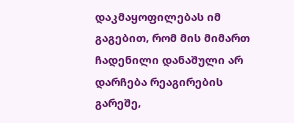დაკმაყოფილებას იმ გაგებით, რომ მის მიმართ ჩადენილი დანაშული არ დარჩება რეაგირების გარეშე,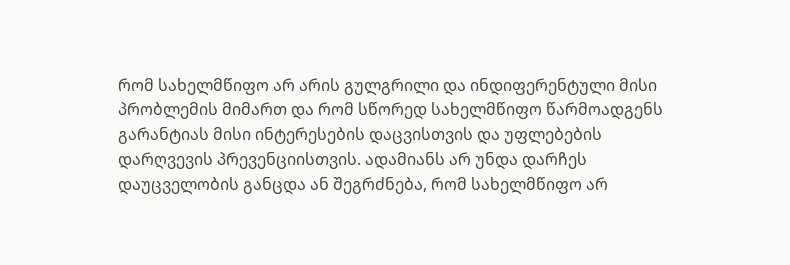რომ სახელმწიფო არ არის გულგრილი და ინდიფერენტული მისი პრობლემის მიმართ და რომ სწორედ სახელმწიფო წარმოადგენს გარანტიას მისი ინტერესების დაცვისთვის და უფლებების დარღვევის პრევენციისთვის. ადამიანს არ უნდა დარჩეს დაუცველობის განცდა ან შეგრძნება, რომ სახელმწიფო არ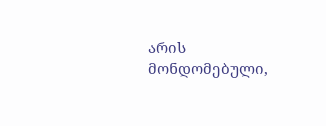არის მონდომებული,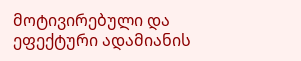მოტივირებული და ეფექტური ადამიანის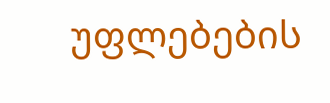უფლებების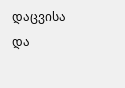დაცვისა და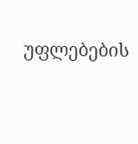უფლებების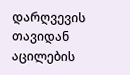დარღვევის თავიდან აცილების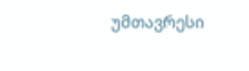უმთავრესი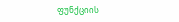ფუნქციის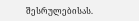შესრულებისას.